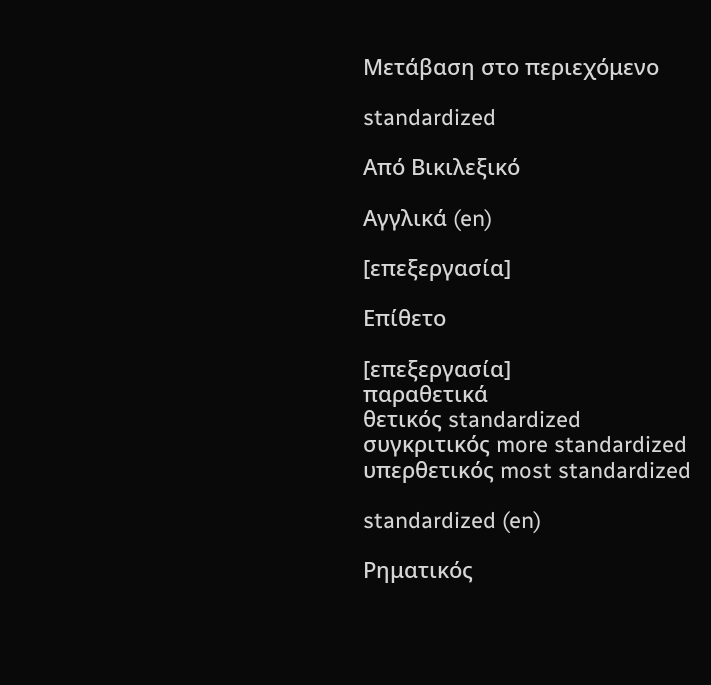Μετάβαση στο περιεχόμενο

standardized

Από Βικιλεξικό

Αγγλικά (en)

[επεξεργασία]

Επίθετο

[επεξεργασία]
παραθετικά
θετικός standardized
συγκριτικός more standardized
υπερθετικός most standardized

standardized (en)

Ρηματικός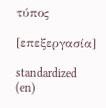τύπος

[επεξεργασία]

standardized (en)